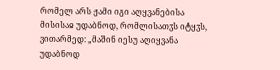რომელ არს ჟამი იგი აღყვანებისა მისისაჲ უდაბნოდ, რომლისათჳს იტყჳს, ვითარმედ: „მაშინ იესუ აღიყვანა უდაბნოდ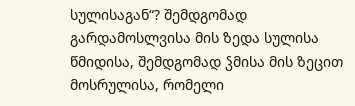სულისაგან“? შემდგომად გარდამოსლვისა მის ზედა სულისა წმიდისა, შემდგომად ჴმისა მის ზეცით მოსრულისა, რომელი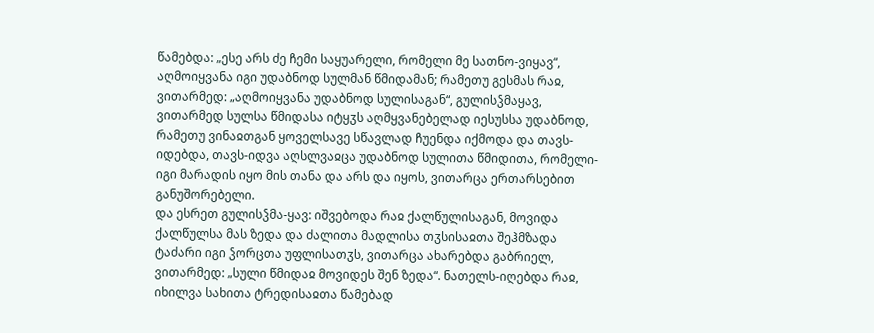წამებდა: „ესე არს ძე ჩემი საყუარელი, რომელი მე სათნო-ვიყავ“, აღმოიყვანა იგი უდაბნოდ სულმან წმიდამან; რამეთუ გესმას რაჲ, ვითარმედ: „აღმოიყვანა უდაბნოდ სულისაგან“, გულისჴმაყავ, ვითარმედ სულსა წმიდასა იტყჳს აღმყვანებელად იესუსსა უდაბნოდ, რამეთუ ვინაჲთგან ყოველსავე სწავლად ჩუენდა იქმოდა და თავს-იდებდა, თავს-იდვა აღსლვაჲცა უდაბნოდ სულითა წმიდითა, რომელი-იგი მარადის იყო მის თანა და არს და იყოს, ვითარცა ერთარსებით განუშორებელი.
და ესრეთ გულისჴმა-ყავ: იშვებოდა რაჲ ქალწულისაგან, მოვიდა ქალწულსა მას ზედა და ძალითა მადლისა თჳსისაჲთა შეჰმზადა ტაძარი იგი ჴორცთა უფლისათჳს, ვითარცა ახარებდა გაბრიელ, ვითარმედ: „სული წმიდაჲ მოვიდეს შენ ზედა“. ნათელს-იღებდა რაჲ, იხილვა სახითა ტრედისაჲთა წამებად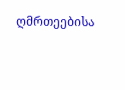ღმრთეებისა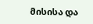მისისა და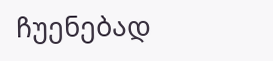ჩუენებად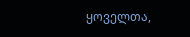ყოველთა,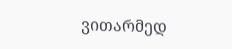ვითარმედ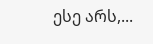ესე არს,...